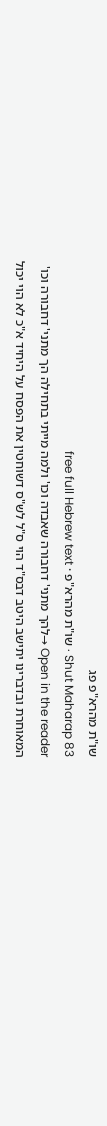שו"ת מהרא"פ פג
Shut Maharap 83 · שו"ת מהרא"פ · free full Hebrew text
Open in the reader →להך מתני' דחבורה שאבדה וכו' ולמה מייתי בתחילה הך מתני' דחבורה וכו' המאוחרת ובדברינו יתישב היטב דבס"ד הוי ס"ל לש"ס דשוחטין את הפסח על היחיד א"כ לא הוי יכול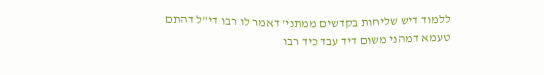ללמוד דיש שליחות בקדשים ממתני' דאמר לו רבו די"ל דהתם טעמא דמהני משום דיד עבד כיד רבו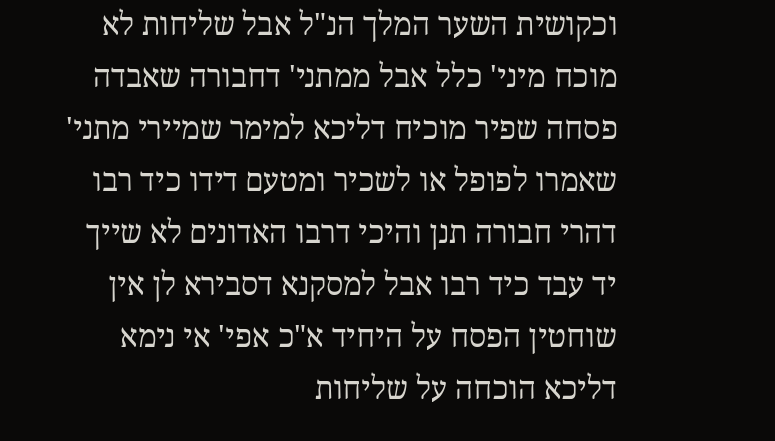וכקושית השער המלך הנ"ל אבל שליחות לא מוכח מיני' כלל אבל ממתני' דחבורה שאבדה פסחה שפיר מוכיח דליכא למימר שמיירי מתני' שאמרו לפופל או לשכיר ומטעם דידו כיד רבו דהרי חבורה תנן והיכי דרבו האדונים לא שייך יד עבד כיד רבו אבל למסקנא דסבירא לן אין שוחטין הפסח על היחיד א"כ אפי' אי נימא דליכא הוכחה על שליחות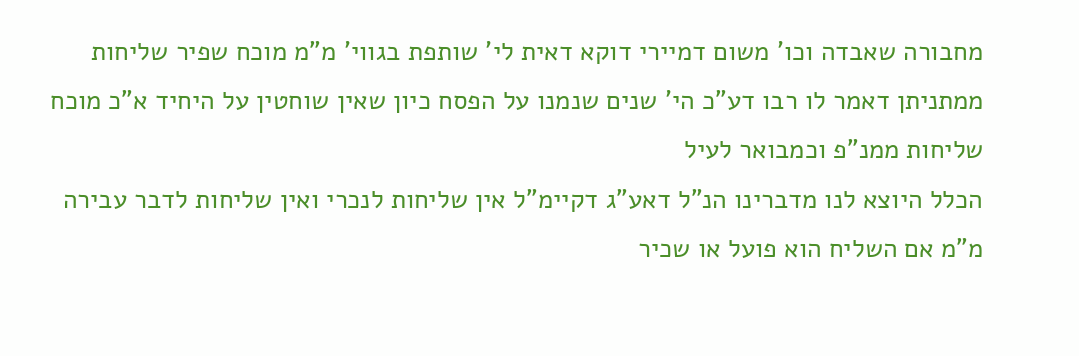מחבורה שאבדה וכו' משום דמיירי דוקא דאית לי' שותפת בגווי' מ"מ מוכח שפיר שליחות ממתניתן דאמר לו רבו דע"כ הי' שנים שנמנו על הפסח כיון שאין שוחטין על היחיד א"כ מוכח שליחות ממנ"פ וכמבואר לעיל
הכלל היוצא לנו מדברינו הנ"ל דאע"ג דקיימ"ל אין שליחות לנכרי ואין שליחות לדבר עבירה מ"מ אם השליח הוא פועל או שכיר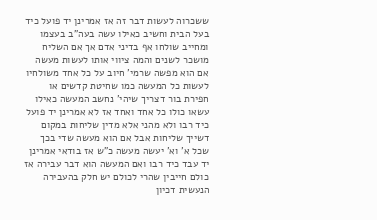ששכרוה לעשות דבר זה אז אמרינן יד פועל כיד בעל הבית וחשיב כאילו עשה בעה"ב בעצמו ומחייב שולחו אף בדיני אדם אך אם השליח מושכר לשנים והמה ציווי אותו לעשות מעשה אם הוא מפשה שרמי' חיוב על כל אחד משולחיו לעשות כל המעשה כמו שחיטת קדשים או חפירת בור דצריך שיהי' נחשב המעשה כאילו עשאו כולו כל אחד ואחד אז לא אמרינן יד פועל כיד רבו ולא מהני אלא מדין שליחות במקום דשייך שליחות אבל אם הוא מעשה שדי בכך שכל א' וא' יעשה מעשה כ"ש אז בודאי אמרינן יד עבד כיד רבו ואם המעשה הוא דבר עבירה אז כולם חייבין שהרי לכולם יש חלק בהעבירה הנעשית דכיון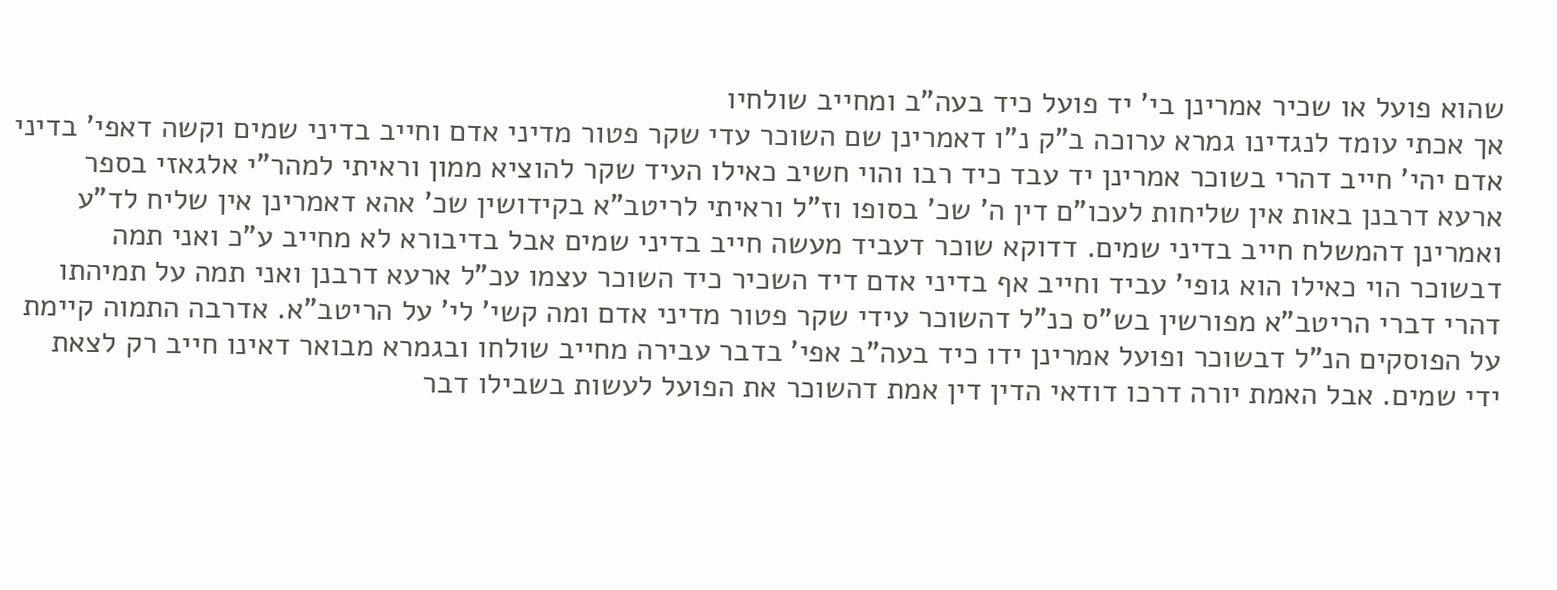שהוא פועל או שכיר אמרינן בי' יד פועל כיד בעה"ב ומחייב שולחיו
אך אכתי עומד לנגדינו גמרא ערוכה ב"ק נ"ו דאמרינן שם השוכר עדי שקר פטור מדיני אדם וחייב בדיני שמים וקשה דאפי' בדיני אדם יהי' חייב דהרי בשוכר אמרינן יד עבד כיד רבו והוי חשיב כאילו העיד שקר להוציא ממון וראיתי למהר"י אלגאזי בספר ארעא דרבנן באות אין שליחות לעכו"ם דין ה' שכ' בסופו וז"ל וראיתי לריטב"א בקידושין שכ' אהא דאמרינן אין שליח לד"ע ואמרינן דהמשלח חייב בדיני שמים. דדוקא שוכר דעביד מעשה חייב בדיני שמים אבל בדיבורא לא מחייב ע"כ ואני תמה דבשוכר הוי כאילו הוא גופי' עביד וחייב אף בדיני אדם דיד השכיר כיד השוכר עצמו עכ"ל ארעא דרבנן ואני תמה על תמיהתו דהרי דברי הריטב"א מפורשין בש"ס כנ"ל דהשוכר עידי שקר פטור מדיני אדם ומה קשי' לי' על הריטב"א. אדרבה התמוה קיימת על הפוסקים הנ"ל דבשוכר ופועל אמרינן ידו כיד בעה"ב אפי' בדבר עבירה מחייב שולחו ובגמרא מבואר דאינו חייב רק לצאת ידי שמים. אבל האמת יורה דרכו דודאי הדין דין אמת דהשוכר את הפועל לעשות בשבילו דבר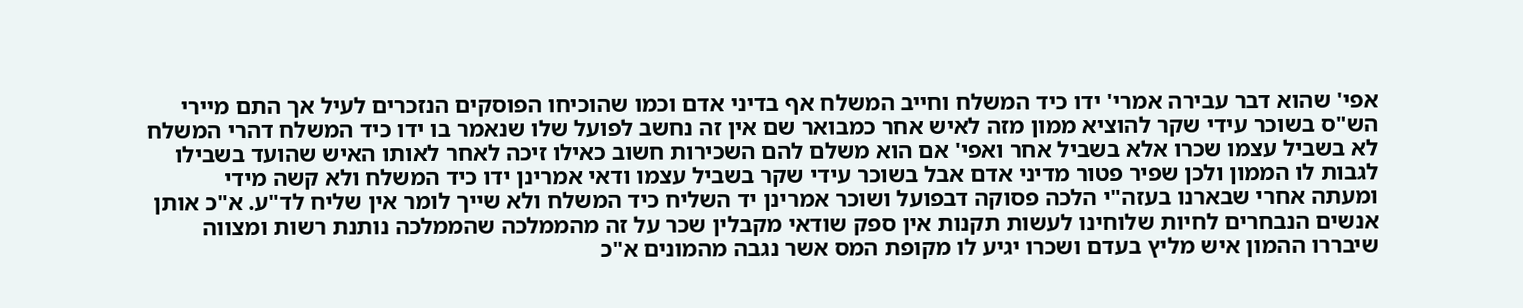אפי' שהוא דבר עבירה אמרי' ידו כיד המשלח וחייב המשלח אף בדיני אדם וכמו שהוכיחו הפוסקים הנזכרים לעיל אך התם מיירי הש"ס בשוכר עידי שקר להוציא ממון מזה לאיש אחר כמבואר שם אין זה נחשב לפועל שלו שנאמר בו ידו כיד המשלח דהרי המשלח לא בשביל עצמו שכרו אלא בשביל אחר ואפי' אם הוא משלם להם השכירות חשוב כאילו זיכה לאחר לאותו האיש שהועד בשבילו לגבות לו הממון ולכן שפיר פטור מדיני אדם אבל בשוכר עידי שקר בשביל עצמו ודאי אמרינן ידו כיד המשלח ולא קשה מידי
ומעתה אחרי שבארנו בעזה"י הלכה פסוקה דבפועל ושוכר אמרינן יד השליח כיד המשלח ולא שייך לומר אין שליח לד"ע. א"כ אותן אנשים הנבחרים לחיות שלוחינו לעשות תקנות אין ספק שודאי מקבלין שכר על זה מהממלכה שהממלכה נותנת רשות ומצווה שיבררו ההמון איש מליץ בעדם ושכרו יגיע לו מקופת המס אשר נגבה מהמונים א"כ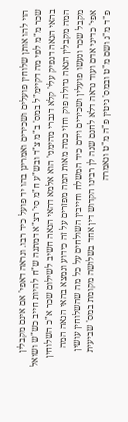הוי להו אותן שלוחין פועלים ושכירים ואמרינן בהו יד פועל כיד רבו. ונראה דאפי' אם אינם מקבלין שכר מ"מ לפי מה דקיימ"ל במס' ב"מ צ"ד ובש"ע ח"מ סי' רצ"א דמתנה ש"ח להיות חייב כש"ש ושואל בהאי הנאה דנפיק עלי' קלא דגברי מהימני' הוא אלמא דהאי הנאה חשיב לשילום שכר א"כ השלוחין המה מקבלין הנאה גדולה פוק וחזי כמה מאות המה מפזרים על זה כידוע ונמצא בהאי הנאה המה מקבל שכר ונעשו פועלין ושכירים וידם כיד המשלח וחייבין השולחים על כל מה שהשלוחין עושין אפי' כדיני אדם ועוד נראה דלא לחנם שנה לן רבינו הקדוש דין אחד בשלושה מקומת במס' שביעית פ"ד מ"ג ושם מ"ט ובמס' גיטין פ"ה מ"ט ונאמרה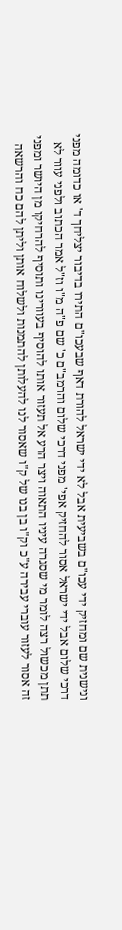ונישנית שם ומחזיק ידי עכו"ם בשביעית אבל לא ידי ישראל להורת דאף שבעכו"ם התירו בדיבור יצליחך ד' או כדומה מפני דרכי שלום אבל ידי ישראל אסור להחזיק אפי' מפני דרכי שלום והרמב"ם כ' שם פ"ה מ"ו וז"ל אמר הכתוב ולפני עוור לא תתן מכשול רצה לומר מי שסגרה עיניו התאוה ויצר הרע אל תעזור אותו להוסיף בעוורינו ותוסיף להרחיקו מן היושר ומפני זה אסור לעזור עוברי עבירה ע"כ וק"ו בן בנו של ק"ו שאסור לנו להעלותן להתמנות ולשלוח אותן וליתן להם כח והרשאה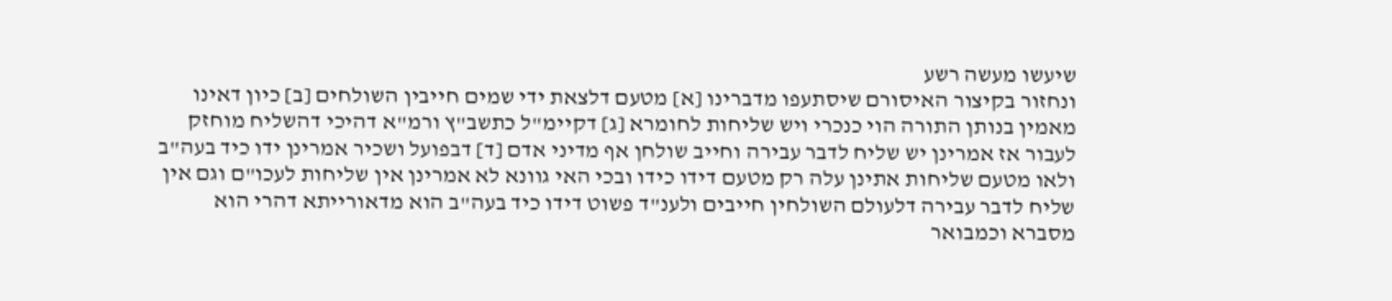שיעשו מעשה רשע
ונחזור בקיצור האיסורם שיסתעפו מדברינו [א] מטעם דלצאת ידי שמים חייבין השולחים [ב] כיון דאינו מאמין בנותן התורה הוי כנכרי ויש שליחות לחומרא [ג] דקיימ"ל כתשב"ץ ורמ"א דהיכי דהשליח מוחזק לעבור אז אמרינן יש שליח לדבר עבירה וחייב שולחן אף מדיני אדם [ד] דבפועל ושכיר אמרינן ידו כיד בעה"ב ולאו מטעם שליחות אתינן עלה רק מטעם דידו כידו ובכי האי גוונא לא אמרינן אין שליחות לעכו"ם וגם אין שליח לדבר עבירה דלעולם השולחין חייבים ולענ"ד פשוט דידו כיד בעה"ב הוא מדאורייתא דהרי הוא מסברא וכמבואר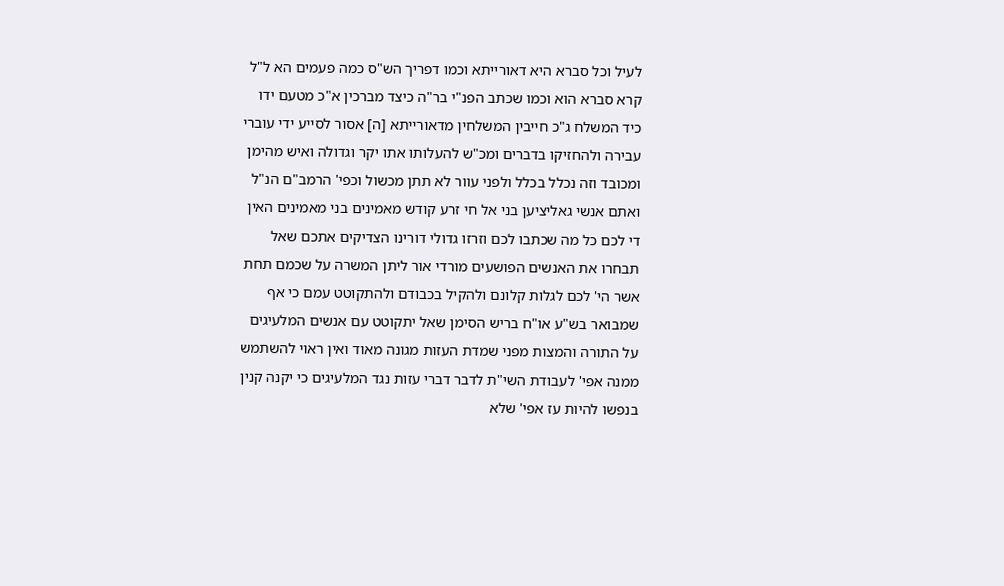לעיל וכל סברא היא דאורייתא וכמו דפריך הש"ס כמה פעמים הא ל"ל קרא סברא הוא וכמו שכתב הפנ"י בר"ה כיצד מברכין א"כ מטעם ידו כיד המשלח ג"כ חייבין המשלחין מדאורייתא [ה] אסור לסייע ידי עוברי עבירה ולהחזיקו בדברים ומכ"ש להעלותו אתו יקר וגדולה ואיש מהימן ומכובד וזה נכלל בכלל ולפני עוור לא תתן מכשול וכפי' הרמב"ם הנ"ל
ואתם אנשי גאליציען בני אל חי זרע קודש מאמינים בני מאמינים האין די לכם כל מה שכתבו לכם וזרזו גדולי דורינו הצדיקים אתכם שאל תבחרו את האנשים הפושעים מורדי אור ליתן המשרה על שכמם תחת אשר הי' לכם לגלות קלונם ולהקיל בכבודם ולהתקוטט עמם כי אף שמבואר בש"ע או"ח בריש הסימן שאל יתקוטט עם אנשים המלעיגים על התורה והמצות מפני שמדת העזות מגונה מאוד ואין ראוי להשתמש ממנה אפי' לעבודת השי"ת לדבר דברי עזות נגד המלעיגים כי יקנה קנין בנפשו להיות עז אפי' שלא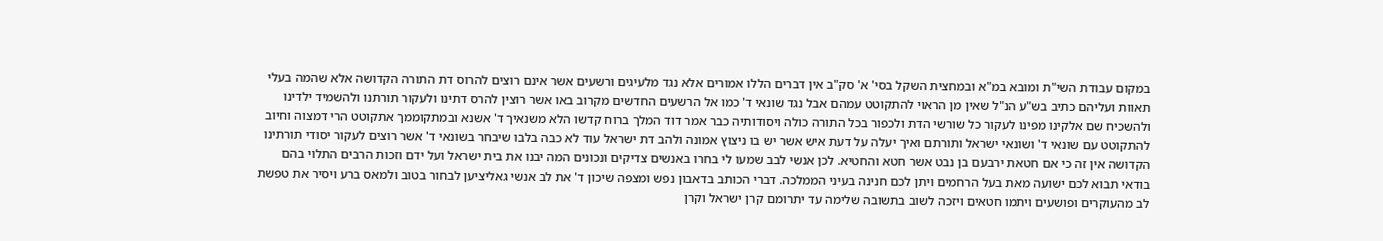במקום עבודת השי"ת ומובא במ"א ובמחצית השקל בסי' א' סק"ב אין דברים הללו אמורים אלא נגד מלעיגים ורשעים אשר אינם רוצים להרוס דת התורה הקדושה אלא שהמה בעלי תאוות ועליהם כתיב בש"ע הנ"ל שאין מן הראוי להתקוטט עמהם אבל נגד שונאי ד' כמו אל הרשעים החדשים מקרוב באו אשר רוצין להרס דתינו ולעקור תורתנו ולהשמיד ילדינו ולהשכיח שם אלקינו מפינו לעקור כל שורשי הדת ולכפור בכל התורה כולה ויסודותיה כבר אמר דוד המלך ברוח קדשו הלא משנאיך ד' אשנא ובמתקוממך אתקוטט הרי דמצוה וחיוב להתקוטט עם שונאי ד' ושונאי ישראל ותורתם ואיך יעלה על דעת איש אשר יש בו ניצוץ אמונה ולהב דת ישראל עוד לא כבה בלבו שיבחר בשונאי ד' אשר רוצים לעקור יסודי תורתינו הקדושה אין זה כי אם חטאת ירבעם בן נבט אשר חטא והחטיא. לכן אנשי לבב שמעו לי בחרו באנשים צדיקים ונכונים המה יבנו את בית ישראל ועל ידם וזכות הרבים התלוי בהם בודאי תבוא לכם ישועה מאת בעל הרחמים ויתן לכם חנינה בעיני הממלכה. דברי הכותב בדאבון נפש ומצפה שיכון ד' את לב אנשי גאליציען לבחור בטוב ולמאס ברע ויסיר את טפשת לב מהעוקרים ופושעים ויתמו חטאים ויזכה לשוב בתשובה שלימה עד יתרומם קרן ישראל וקרן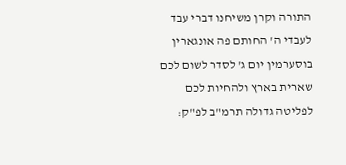התורה וקרן משיחנו דברי עבד לעבדי ה' החותם פה אונגארין בוסערמין יום ג' לסדר לשום לכם שארית בארץ ולהחיות לכם לפליטה גדולה תרמ"ב לפ"ק: